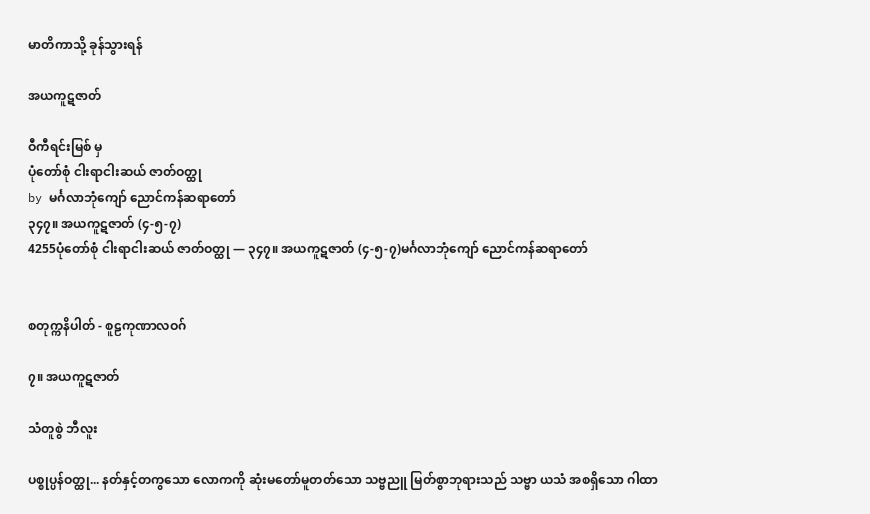မာတိကာသို့ ခုန်သွားရန်

အယကူဋဇာတ်

ဝီကီရင်းမြစ် မှ
ပုံတော်စုံ ငါးရာငါးဆယ် ဇာတ်ဝတ္ထု
by မင်္ဂလာဘုံကျော် ညောင်ကန်ဆရာတော်
၃၄၇။ အယကူဋဇာတ် (၄-၅-၇)
4255ပုံတော်စုံ ငါးရာငါးဆယ် ဇာတ်ဝတ္ထု — ၃၄၇။ အယကူဋဇာတ် (၄-၅-၇)မင်္ဂလာဘုံကျော် ညောင်ကန်ဆရာတော်


စတုက္ကနိပါတ် - စူဠကုဏာလဝဂ်

၇။ အယကူဋဇာတ်

သံတူစွဲ ဘီလူး

ပစ္စုပ္ပန်ဝတ္ထု... နတ်နှင့်တကွသော လောကကို ဆုံးမတော်မူတတ်သော သဗ္ဗညူ မြတ်စွာဘုရားသည် သဗ္ဗာ ယသံ အစရှိသော ဂါထာ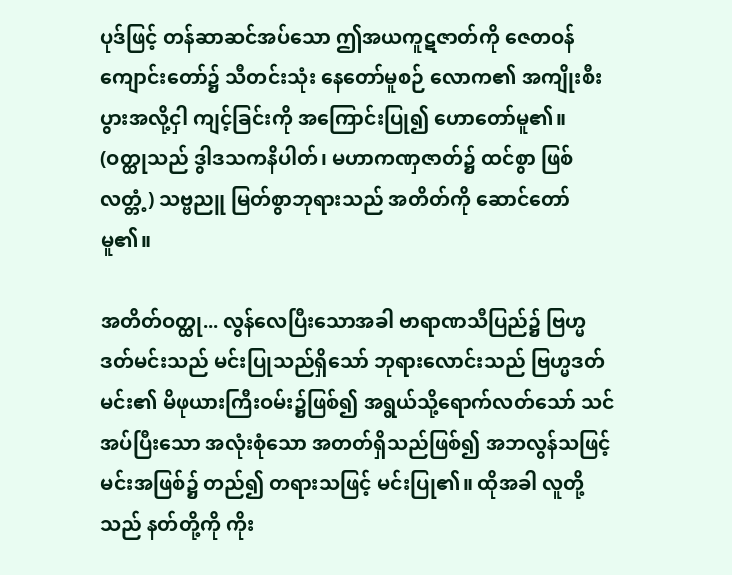ပုဒ်ဖြင့် တန်ဆာဆင်အပ်သော ဤအယကူဋဇာတ်ကို ဇေတဝန် ကျောင်းတော်၌ သီတင်းသုံး နေတော်မူစဉ် လောက၏ အကျိုးစီးပွားအလို့ငှါ ကျင့်ခြင်းကို အကြောင်းပြု၍ ဟောတော်မူ၏။ (ဝတ္ထုသည် ဒွါဒသကနိပါတ်၊ မဟာကဏှဇာတ်၌ ထင်စွာ ဖြစ်လတ္တံ့) သဗ္ဗညူ မြတ်စွာဘုရားသည် အတိတ်ကို ဆောင်တော်မူ၏။

အတိတ်ဝတ္ထု... လွန်လေပြီးသောအခါ ဗာရာဏသီပြည်၌ ဗြဟ္မဒတ်မင်းသည် မင်းပြုသည်ရှိသော် ဘုရားလောင်းသည် ဗြဟ္မဒတ်မင်း၏ မိဖုယားကြီးဝမ်း၌ဖြစ်၍ အရွယ်သို့ရောက်လတ်သော် သင်အပ်ပြီးသော အလုံးစုံသော အတတ်ရှိသည်ဖြစ်၍ အဘလွန်သဖြင့် မင်းအဖြစ်၌ တည်၍ တရားသဖြင့် မင်းပြု၏။ ထိုအခါ လူတို့သည် နတ်တို့ကို ကိုး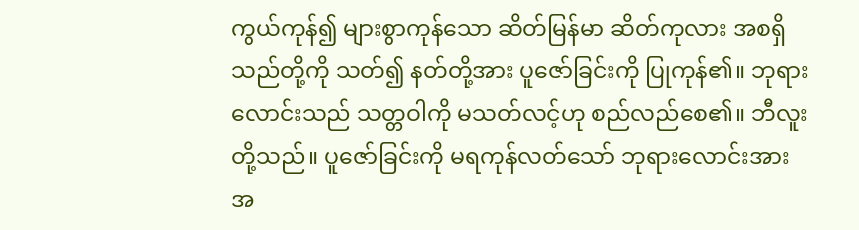ကွယ်ကုန်၍ များစွာကုန်သော ဆိတ်မြန်မာ ဆိတ်ကုလား အစရှိသည်တို့ကို သတ်၍ နတ်တို့အား ပူဇော်ခြင်းကို ပြုကုန်၏။ ဘုရားလောင်းသည် သတ္တဝါကို မသတ်လင့်ဟု စည်လည်စေ၏။ ဘီလူးတို့သည်။ ပူဇော်ခြင်းကို မရကုန်လတ်သော် ဘုရားလောင်းအား အ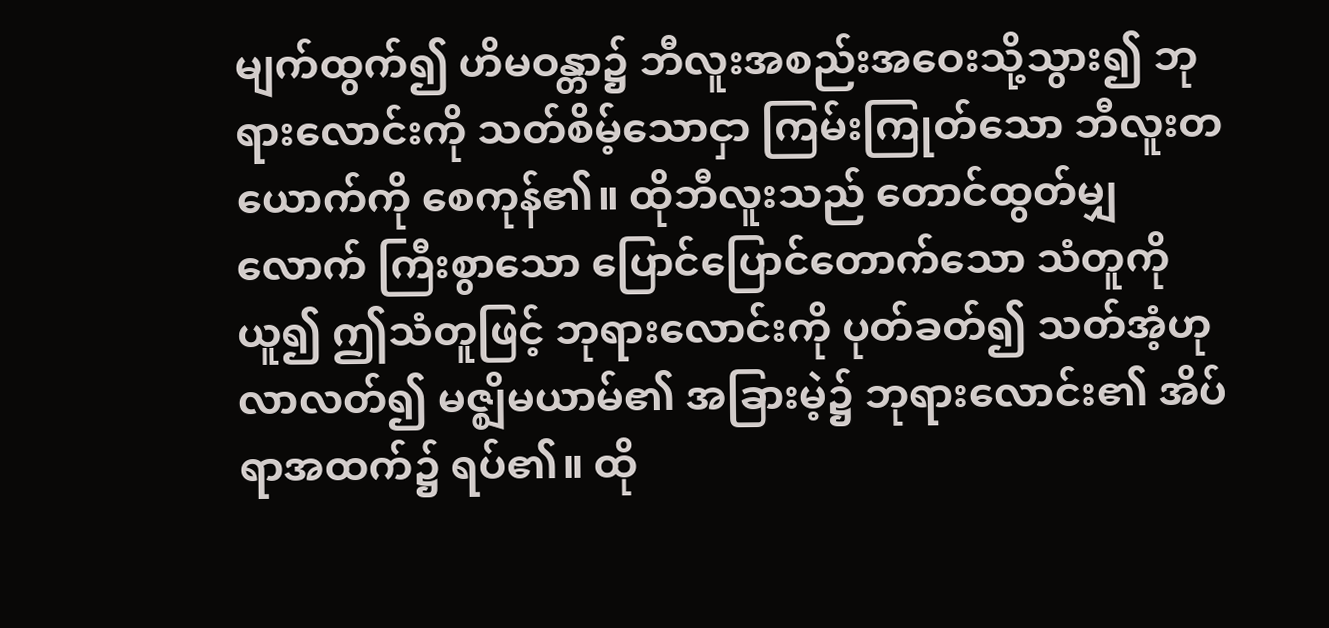မျက်ထွက်၍ ဟိမဝန္တာ၌ ဘီလူးအစည်းအဝေးသို့သွား၍ ဘုရားလောင်းကို သတ်စိမ့်သောငှာ ကြမ်းကြုတ်သော ဘီလူးတယောက်ကို စေကုန်၏။ ထိုဘီလူးသည် တောင်ထွတ်မျှလောက် ကြီးစွာသော ပြောင်ပြောင်တောက်သော သံတူကိုယူ၍ ဤသံတူဖြင့် ဘုရားလောင်းကို ပုတ်ခတ်၍ သတ်အံ့ဟု လာလတ်၍ မဇ္ဈိမယာမ်၏ အခြားမဲ့၌ ဘုရားလောင်း၏ အိပ်ရာအထက်၌ ရပ်၏။ ထို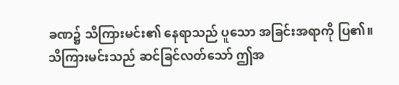ခဏ၌ သိကြားမင်း၏ နေရာသည် ပူသော အခြင်းအရာကို ပြ၏။ သိကြားမင်းသည် ဆင်ခြင်လတ်သော် ဤအ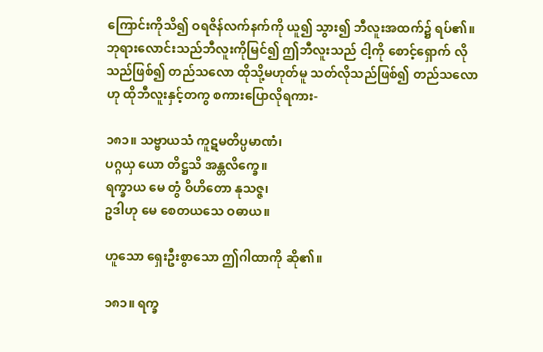ကြောင်းကိုသိ၍ ဝရဇိန်လက်နက်ကို ယူ၍ သွား၍ ဘီလူးအထက်၌ ရပ်၏။ ဘုရားလောင်းသည်ဘီလူးကိုမြင်၍ ဤဘီလူးသည် ငါ့ကို စောင့်ရှောက် လိုသည်ဖြစ်၍ တည်သလော ထိုသို့မဟုတ်မူ သတ်လိုသည်ဖြစ်၍ တည်သလောဟု ထိုဘီလူးနှင့်တကွ စကားပြောလိုရကား-

၁၈၁။ သဗ္ဗာယသံ ကူဋမတိပ္ပမာဏံ၊
ပဂ္ဂယှ ယော တိဋ္ဌသိ အန္တလိက္ခေ။
ရက္ခာယ မေ တွံ ဝိဟိတော နုသဇ္ဇ၊
ဥဒါဟု မေ စေတယသေ ဝဓာယ။

ဟူသော ရှေးဦးစွာသော ဤဂါထာကို ဆို၏။

၁၈၁။ ရက္ခ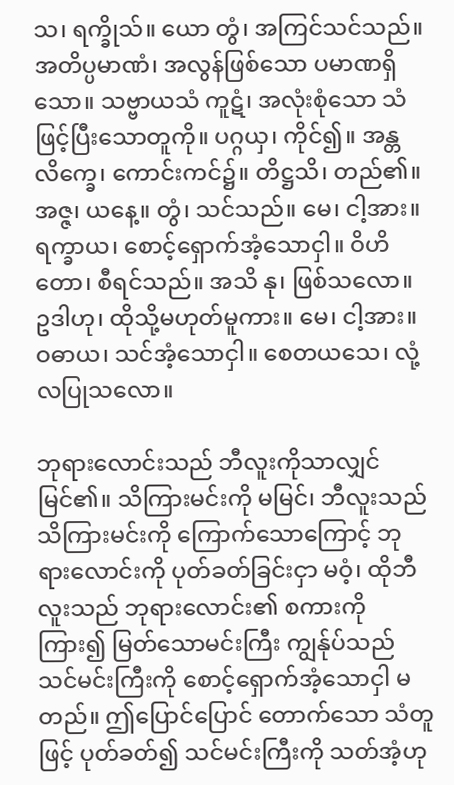သ၊ ရက္ခိုသ်။ ယော တွံ၊ အကြင်သင်သည်။ အတိပ္ပမာဏံ၊ အလွန်ဖြစ်သော ပမာဏရှိသော။ သဗ္ဗာယသံ ကူဋံ၊ အလုံးစုံသော သံဖြင့်ပြီးသောတူကို။ ပဂ္ဂယှ၊ ကိုင်၍။ အန္တလိက္ခေ၊ ကောင်းကင်၌။ တိဋ္ဌသိ၊ တည်၏။ အဇ္ဇ၊ ယနေ့။ တွံ၊ သင်သည်။ မေ၊ ငါ့အား။ ရက္ခာယ၊ စောင့်ရှောက်အံ့သောငှါ။ ဝိဟိတော၊ စီရင်သည်။ အသိ နု၊ ဖြစ်သလော။ ဥဒါဟု၊ ထိုသို့မဟုတ်မူကား။ မေ၊ ငါ့အား။ ဝဓာယ၊ သင်အံ့သောငှါ။ စေတယသေ၊ လုံ့လပြုသလော။

ဘုရားလောင်းသည် ဘီလူးကိုသာလျှင် မြင်၏။ သိကြားမင်းကို မမြင်၊ ဘီလူးသည် သိကြားမင်းကို ကြောက်သောကြောင့် ဘုရားလောင်းကို ပုတ်ခတ်ခြင်းငှာ မဝံ့၊ ထိုဘီလူးသည် ဘုရားလောင်း၏ စကားကိုကြား၍ မြတ်သောမင်းကြီး ကျွန်ုပ်သည် သင်မင်းကြီးကို စောင့်ရှောက်အံ့သောငှါ မတည်။ ဤပြောင်ပြောင် တောက်သော သံတူဖြင့် ပုတ်ခတ်၍ သင်မင်းကြီးကို သတ်အံ့ဟု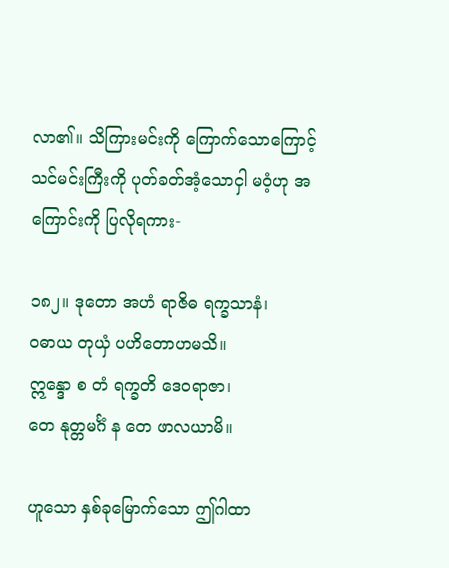လာ၏။ သိကြားမင်းကို ကြောက်သောကြောင့် သင်မင်းကြီးကို ပုတ်ခတ်အံ့သောငှါ မဝံ့ဟု အကြောင်းကို ပြလိုရကား-

၁၈၂။ ဒုတော အဟံ ရာဇိဓ ရက္ခသာနံ၊
ဝဓာယ တုယှံ ပဟိတောဟမသိ။
ဣန္ဒော စ တံ ရက္ခတိ ဒေဝရာဇာ၊
တေ နုတ္တမင်္ဂံ န တေ ဖာလယာမိ။

ဟူသော နှစ်ခုမြောက်သော ဤဂါထာ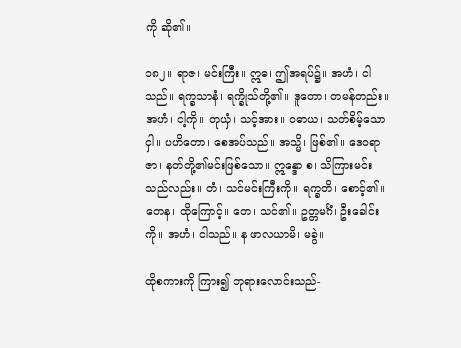ကို ဆို၏။

၁၈၂။ ရာဇ၊ မင်းကြီး။ ဣဓ၊ ဤအရပ်၌။ အဟံ၊ ငါသည်။ ရက္ခသာနံ၊ ရက္ခိုသ်တို့၏။ ဒူတော၊ တမန်တည်း။ အဟံ၊ ငါ့ကို။ တုယှံ၊ သင့်အား။ ဝဓာယ၊ သတ်စိမ့်သောငှါ။ ပဟိတော၊ စေအပ်သည်။ အသ္မိ၊ ဖြစ်၏။ ဒေဝရာဇာ၊ နတ်တို့၏မင်းဖြစ်သော။ ဣန္ဒော စ၊ သိကြားမင်းသည်လည်း။ တံ၊ သင်မင်းကြီးကို။ ရက္ခတိ၊ စောင့်၏။ တေန၊ ထိုကြောင့်။ တေ၊ သင်၏။ ဥတ္တမင်္ဂံ၊ ဦးခေါင်းကို။ အဟံ၊ ငါသည်။ န ဖာလယာမိ၊ မခွဲ။

ထိုစကားကို ကြား၍ ဘုရားလောင်းသည်-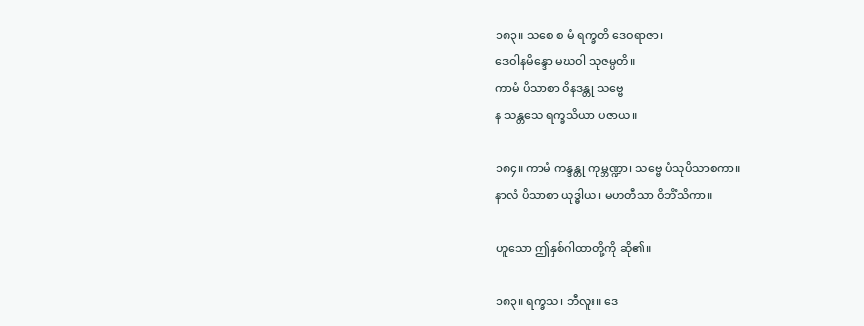၁၈၃။ သစေ စ မံ ရက္ခတိ ဒေဝရာဇာ၊
ဒေဝါနမိန္ဒော မဃဝါ သုဇမ္ပတိ။
ကာမံ ပိသာစာ ဝိနဒန္တု သဗ္ဗေ
န သန္တသေ ရက္ခသိယာ ပဇာယ။

၁၈၄။ ကာမံ ကန္ဒန္တု ကုမ္ဘဏ္ဍာ၊ သဗ္ဗေ ပံသုပိသာစကာ။
နာလံ ပိသာစာ ယုဒ္ဓါယ၊ မဟတီသာ ဝိဘိံသိကာ။

ဟူသော ဤနှစ်ဂါထာတို့ကို ဆို၏။

၁၈၃။ ရက္ခသ၊ ဘီလူး။ ဒေ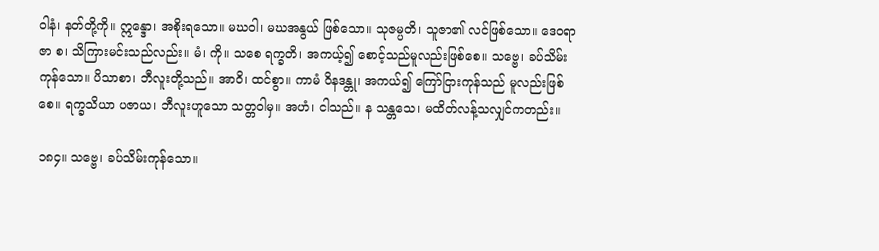ဝါနံ၊ နတ်တို့ကို။ ဣန္ဒော၊ အစိုးရသော။ မဃဝါ၊ မဃအနွယ် ဖြစ်သော။ သုဇမ္ပတိ၊ သူဇာ၏ လင်ဖြစ်သော။ ဒေဝရာဇာ စ၊ သိကြားမင်းသည်လည်း။ မံ၊ ကို။ သစေ ရက္ခတိ၊ အကယ့်၍ စောင့်သည်မူလည်းဖြစ်စေ။ သဗ္ဗေ၊ ခပ်သိမ်းကုန်သော။ ပိသာစာ၊ ဘီလူးတို့သည်။ အာဝိ၊ ထင်စွာ။ ကာမံ ဝိနဒန္တု၊ အကယ်၍ ကြော်ငြားကုန်သည် မူလည်းဖြစ်စေ။ ရက္ခသိယာ ပဇာယ၊ ဘီလူးဟူသော သတ္တဝါမှ။ အဟံ၊ ငါသည်။ န သန္တသေ၊ မထိတ်လန့်သလျှင်ကတည်း။

၁၈၄။ သဗ္ဗေ၊ ခပ်သိမ်းကုန်သော။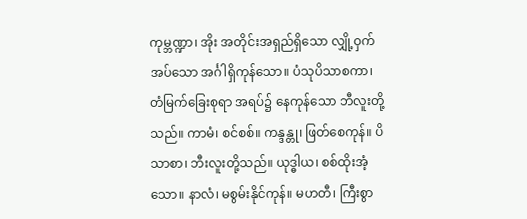ကုမ္ဘဏ္ဍာ၊ အိုး အတိုင်းအရှည်ရှိသော လျှို့ဝှက်အပ်သော အင်္ဂါရှိကုန်သော။ ပံသုပိသာစကာ၊ တံမြက်ခြေးစုရာ အရပ်၌ နေကုန်သော ဘီလူးတို့သည်။ ကာမံ၊ စင်စစ်။ ကန္ဒန္တု၊ ဖြတ်စေကုန်။ ပိသာစာ၊ ဘီးလူးတို့သည်။ ယုဒ္ဓါယ၊ စစ်ထိုးအံ့သော။ နာလံ၊ မစွမ်းနိုင်ကုန်။ မဟတီ၊ ကြီးစွာ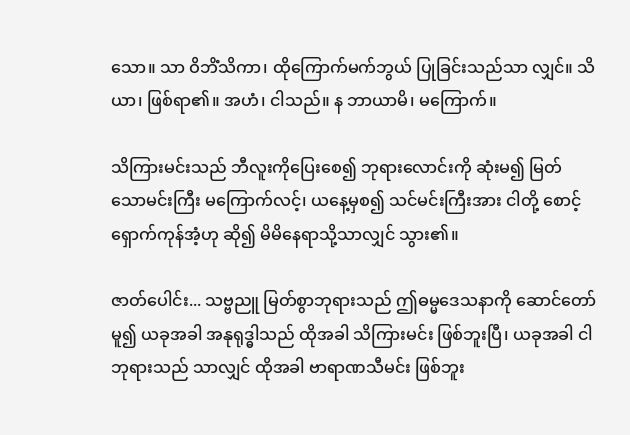သော။ သာ ဝိဘိံသိကာ၊ ထိုကြောက်မက်ဘွယ် ပြုခြင်းသည်သာ လျှင်။ သိယာ၊ ဖြစ်ရာ၏။ အဟံ၊ ငါသည်။ န ဘာယာမိ၊ မကြောက်။

သိကြားမင်းသည် ဘီလူးကိုပြေးစေ၍ ဘုရားလောင်းကို ဆုံးမ၍ မြတ်သောမင်းကြီး မကြောက်လင့်၊ ယနေ့မှစ၍ သင်မင်းကြီးအား ငါတို့ စောင့်ရှောက်ကုန်အံ့ဟု ဆို၍ မိမိနေရာသို့သာလျှင် သွား၏။

ဇာတ်ပေါင်း... သဗ္ဗညူ မြတ်စွာဘုရားသည် ဤဓမ္မဒေသနာကို ဆောင်တော်မူ၍ ယခုအခါ အနုရုဒ္ဓါသည် ထိုအခါ သိကြားမင်း ဖြစ်ဘူးပြီ၊ ယခုအခါ ငါဘုရားသည် သာလျှင် ထိုအခါ ဗာရာဏသီမင်း ဖြစ်ဘူး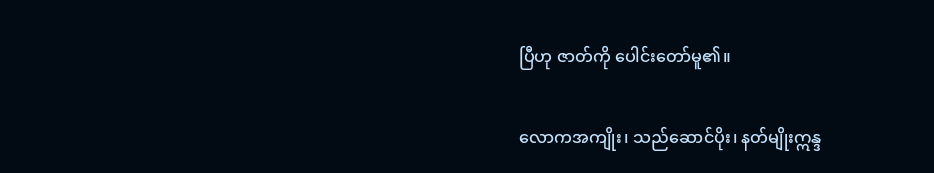ပြီဟု ဇာတ်ကို ပေါင်းတော်မူ၏။

လောကအကျိုး၊ သည်ဆောင်ပိုး၊ နတ်မျိုးဣန္ဒ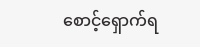စောင့်ရှောက်ရ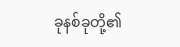ခုနစ်ခုတို့၏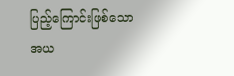ပြည့်ကြောင်းဖြစ်သော အယ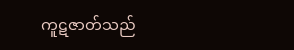ကူဋဇာတ်သည်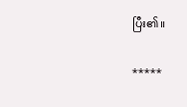ပြီး၏။

*****